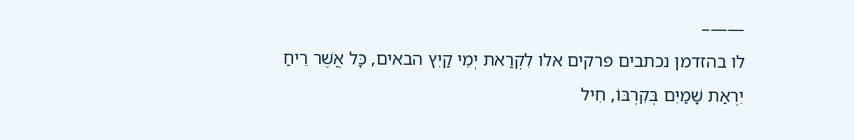——–
לו בהזדמן נכתבים פרקים אלו לִקְרַאת יְמֵי קַיִץ הבאים, כָּל אֲשֶׁר רֵיחַ יִרְאַת שָׁמַיִם בְּקִרְבּוֹ, חִיל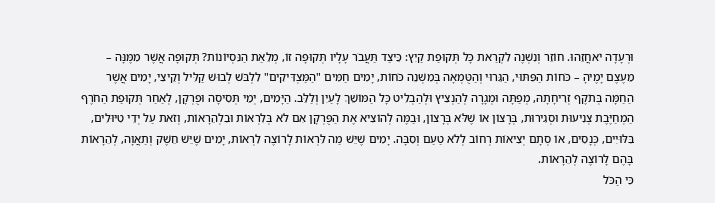וּרְעָדָה יֹאחֲזֵהוּ. חוֹזֵר וְנִשְׁנֶה לִקְרַאת כָּל תְּקוּפַת קַיִץ: כֵּיצַד תַּעֲבֹר עָלָיו תְּקוּפָה זוֹ, מְלֵאַת הַנִּסְיוֹנוֹת? תְּקוּפָה אֲשֶׁר מִמֶּנָּה – מֵעֶצֶם יָמֶיהָ – כֹּחוֹת הַפִּתּוּי, הַגֵּרוּי וְהַטֻּמְאָה בְּמִשְׁנֵה כֹּחוֹת, יָמִים חַמִּים "הַמַּצְדִּיקִים" לִלְבֹּשׁ לְבוּשׁ קַלִּיל וְקֵיצִי, יָמִים אֲשֶׁר הַחַמָּה בְּתֹקֶף זְרִיחָתָהּ, מְפַתָּה וּמְגָרָה לְהַנְצִיץ וּלְהַבְלִיט כָּל הַמּוֹשֵׁךְ לָעַיִן וְלַלֵּב. הַיָּמִים, יְמֵי תְּסִיסָה וּפֻרְקָן, לְאַחַר תְּקוּפַת הַחֹרֶף הַמְחַיֶּבֶת צְנִיעוּת וּסְגִירוּת, בְּרָצוֹן אוֹ שֶׁלֹּא בְּרָצוֹן, וּבַמֶּה לְהוֹצִיא אֶת הַפֻּרְקָן אִם לֹא בְּלִרְאוֹת וּבִלְהֵרָאוֹת, וְזֹאת עַל יְדֵי טִיּוּלִים, בִּלּוּיִים, כְּנָסִים, אוֹ סְתָם יְצִיאוֹת רְחוֹב לְלֹא טַעַם וְסִבָּה. יָמִים שֶׁיֵּשׁ מַה לִּרְאוֹת לָרוֹצֶה לִרְאוֹת, יָמִים שֶׁיֵּשׁ חֵשֶׁק וְתַאֲוָה, לְהֵרָאוֹת בָּהֶם לָרוֹצֶה לְהֵרָאוֹת.
כִּי הַכֹּל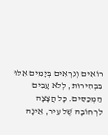רוֹאִים וְנִרְאִים בְּיָמִים אֵלּוּ בִּבְהִירוּת, לְלֹא עָבִים הַמְכַסִּים. כָּל הֲצָצָה לִרְחוֹבָהּ שֶׁל עִיר, אֵינָהּ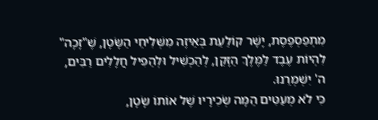מִתְפַסְפֶסֶת, יָשָׁר קוֹלַעַת בְּאֵיזֶה מִשְּׁלִיחֵי הַשָּׂטָן, שֶׁ"זָכָה" לִהְיוֹת עֶבֶד לַמֶּלֶךְ הַזָּקֵן, לְהַכְשִׁיל וּלְהַפִּיל חֲלָלִים רַבִּים, ה' יִשְׁמְרֵנוּ.
כִּי לֹא מְעַטִּים הֵמָּה שְׂכִירָיו שֶׁל אוֹתוֹ שָׂטָן,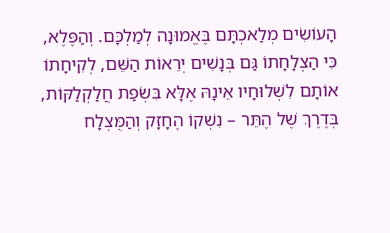הָעוֹשִׂים מְלַאכְתָּם בֶּאֱמוּנָה לְמַלְכָּם. וְהַפֶּלֶא, כִּי הַצְלָחָתוֹ גַּם בְּנָשִׁים יְרֵאוֹת הַשֵּׁם, לְקִיחָתוֹ אוֹתָם לִשְׁלוּחָיו אֵינָהּ אֶלָּא בִּשְׂפַת חֲלַקְלַקּוֹת, בְּדֶרֶךְ שֶׁל הֶתֵּר – נִשְׁקוֹ הֶחָזָק וְהַמֻּצְלָח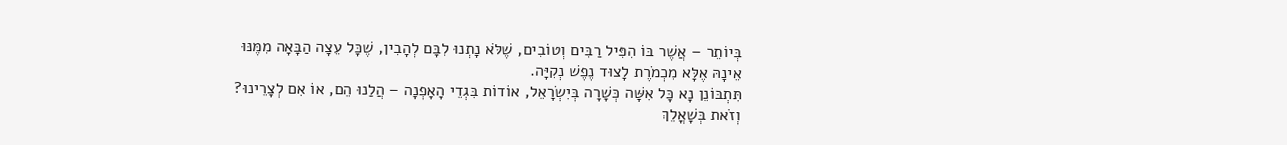בְּיוֹתֵר – אֲשֶׁר בּוֹ הִפִּיל רַבִּים וְטוֹבִים, שֶׁלֹּא נָתְנוּ לִבָּם לְהָבִין, שֶׁכָּל עֵצָה הַבָּאָה מִמֶּנּוּ אֵינָהּ אֶלָּא מִכְמֹרֶת לָצוּד נֶפֶשׁ נְקִיָּה.
תִּתְבּוֹנֵן נָא כָּל אִשָּׁה כְּשָׁרָה בְּיִשְׂרָאֵל, אוֹדוֹת בִּגְדֵי הָאָפְנָה – הֲלַנוּ הֵם, אוֹ אִם לְצָרֵינוּ?
וְזֹאת בְּשָׁאֳלֵךְ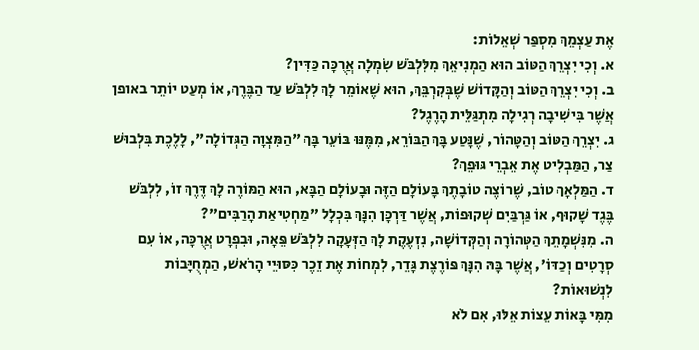אֶת עַצְמֵךְ מִסְפַּר שְׁאֵלוֹת:
א. וְכִי יִצְרֵךְ הַטּוֹב הוּא הַמְנִיאֵךְ מִלִּלְבֹּשׁ שִׂמְלָה אֲרֻכָּה כַּדִּין?
ב. וְכִי יִצְרֵךְ הַטּוֹב וְהַקָּדוֹשׁ שֶׁבְּקִרְבֵּךְ, הוּא שֶׁאוֹמֵר לָךְ לִלְבֹּשׁ עַד הַבֶּרֶךְ, אוֹ מְעַט יוֹתֵר באופן אֲשֶׁר בִּישִׁיבָה רְגִילָה מִתְגַּלֵּית הָרֶגֶל?
ג. יִצְרֵךְ הַטּוֹב וְהַטָּהוֹר, שֶׁנָּטַע בָּךְ הַבּוֹרֵא, מִמֶּנּוּ בּוֹעֵר בָּךְ "הַמִּצְוָה הַגְּדוֹלָה", לָלֶכֶת בִּלְבוּשׁ צַר, הַמַּבְלִיט אֶת אֵבְרֵי גּוּפֵךְ?
ד. הַמַּלְאָךְ טוֹב, שֶׁרוֹצֶה טוֹבָתֶךְ בָּעוֹלָם הַזֶּה וּבָעוֹלָם הַבָּא, הוּא הַמּוֹרֶה לָךְ דֶּרֶךְ זוֹ, לִלְבֹּשׁ בֶּגֶד שָׁקוּף, אוֹ גַּרְבַּיִם שְׁקוּפוֹת, אֲשֶׁר דַּרְכָּן הִנָּךְ בִּכְלָל "מַחְטִיאַת הָרַבִּים"?
ה. מִנִּשְׁמָתֵךְ הַטְּהוֹרָה וְהַקְּדוֹשָׁה, נִזְעֶקֶת לָךְ הַזְּעָקָה לִלְבֹּשׁ פֵּאָה, וּבִפְרָט אֲרֻכָּה, אוֹ עִם סְרָטִים וְכַדּוֹ', אֲשֶׁר בָּהּ הִנָּךְ פּוֹרֶצֶת גָּדֵר, לִמְחוֹת אֶת זֵכֶר כִּסּוּיֵי הָרֹאשׁ, הַמְחֻיָּבוֹת לִנְשׁוּאוֹת?
מִמִּי בָּאוֹת עֵצוֹת אֵלּוּ, אִם לֹא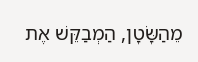מֵהַשָּׂטָן, הַמְבַקֵּשׁ אֶת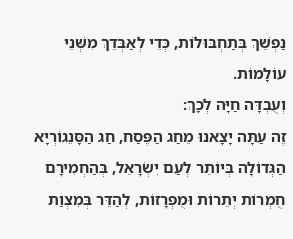נַפְשֵׁךְ בְּתַחְבּוּלוֹת, כְּדֵי לְאַבְּדֵךְ מִשְּׁנֵי עוֹלָמוֹת.
וְעֻבְדָּה חַיָּה לְכָךְ:
זֶה עַתָּה יָצָאנוּ מֵחַג הַפֶּסַח, חַג הַסָּנֵגוֹרְיָא הַגְּדוֹלָה בְּיוֹתֵר לְעַם יִשְׂרָאֵל, בְּהַחְמִירָם חֻמְרוֹת יְתֵרוֹת וּמֻפְרָזוֹת, לְהַדֵּר בְּמִצְוַת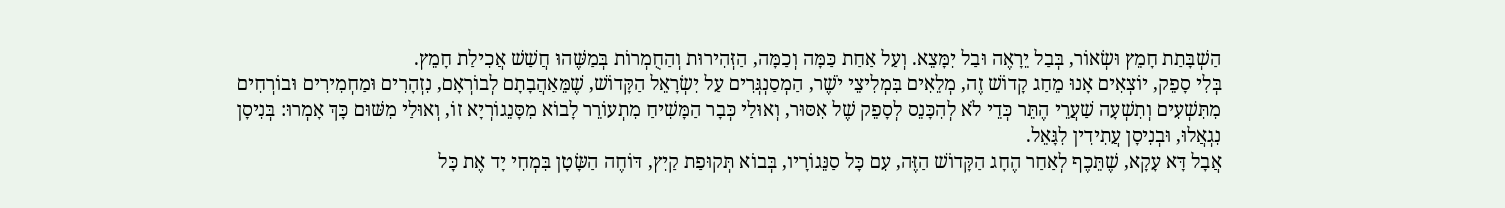הַשְׁבָּתַת חָמֵץ וּשְׂאוֹר, בְּבַל יֵרָאֶה וּבַל יִמָּצֵא. וְעַל אַחַת כַּמָּה וְכַמָּה, הַזְּהִירוּת וְהַחֻמְרוֹת בְּמַשֶּׁהוּ חֲשַׁשׁ אֲכִילַת חָמֵץ.
בְּלִי סָפֵק, יוֹצְאִים אָנוּ מֵחַג קָדוֹשׁ זֶה, מְלֵאִים בִּמְלִיצֵי יֹשֶׁר, הַמְסַנְגְּרִים עַל יִשְׂרָאֵל הַקָּדוֹשׁ, שֶׁמֵּאַהֲבָתָם לְבוֹרְאָם, נִזְהָרִים וּמַחְמִירִים וּבוֹרְחִים מִתִּשְׁעִים וְתִשְׁעָה שַׁעֲרֵי הֶתֵּר כְּדֵי לֹא לְהִכָּנֵס לְסָפֵק שֶׁל אִסּוּר, וְאוּלַי כְּבָר הַמָּשִׁיחַ מִתְעוֹרֵר לָבוֹא מִסָּנֵגוֹרְיָא זוֹ, וְאוּלַי מִשּׁוּם כָּךְ אָמְרוּ: בְּנִיסָן נִגְאֲלוּ, וּבְנִיסָן עֲתִידִין לִגָּאֵל.
אֲבָל דָּא עָקָא, שֶׁתֵּכֶף לְאַחַר הֶחָג הַקָּדוֹשׁ הַזֶּה, עִם כָּל סַנֵּגוֹרָיו, בְּבוֹא תְּקוּפַת קַיִץ, דּוֹחֶה הַשָּׂטָן בִּמְחִי יָד אֶת כָּל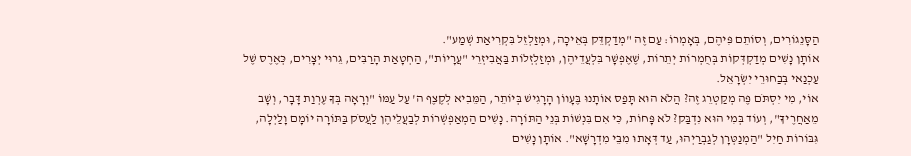הַסָּנֵגוֹרִים, וְסוֹתֵם פִּיהֶם, בְּאָמְרוֹ: עַם זֶה "מְדַקְדֵּק בְּאֵיכָה, וּמְזַלְזֵל בִּקְרִיאַת שְׁמַע".
אוֹתָן נָשִׁים מְדַקְדְּקוֹת בְּחֻמְרוֹת יְתֵרוֹת, שֶׁאֶפְשָׁר בִּלְעֲדֵיהֶן, וּמְזַלְזְלוֹת בַּאֲבִיזְרֵי "עֲרָיוֹת", הַחְטָאַת הָרַבִּים, גֵּרוּי יְצָרִים, כְּאֶרֶס שֶׁל עַכְנַאי בְּבַחוּרֵי יִשְׂרָאֵל.
אוֹי, מִי יִסְתֹּם פֶּה מְקַטְרֵג זֶה? הֲלֹא הוּא תָּפַס אוֹתָנוּ בֶּעָווֹן הָרָגִישׁ בְּיוֹתֵר, הַמֵּבִיא לְקֶצֶף ה' עַל עַמּוֹ "וְרָאָה בְּךָ עֶרְוַת דָּבָר, וְשָׁב מֵאַחֲרֶיךָ", וְעוֹד בְּמִי הוּא נִדְבַּק? לֹא פָּחוֹת, כִּי אִם בִּנְשׁוֹת בְּנֵי הַתּוֹרָה. נָשִׁים הַמְאַפְשְׁרוֹת לְבַעֲלֵיהֶן לַעֲסֹק בַּתּוֹרָה יוֹמָם וָלַיְלָה, גִּבּוֹרוֹת חַיִל "הַמְנַטְּרָן לְגַבְרַיְהוּ, עַד דְּאָתוּ מִבֵּי מִדְרָשָׁא". אוֹתָן נָשִׁים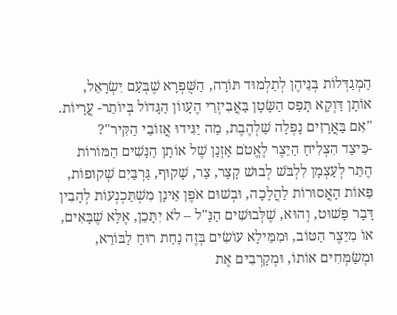הַמְגַדְּלוֹת בְּנֵיהֶן לְתַלְמוּד תּוֹרָה, הַשֻּׁפְרָא שֶׁבְּעַם יִשְׂרָאֵל, אוֹתָן דַּוְקָא תָּפַס הַשָּׂטָן בַּאֲבִיזְרֵי הֶעָווֹן הַגָּדוֹל בְּיוֹתֵר- עֲרָיוֹת.
"אִם בַּאֲרָזִים נָפְלָה שַׁלְהֶבֶת, מַה יַּגִּידוּ אֲזוֹבֵי הַקִּיר"?
-כֵּיצַד הִצְלִיחַ הַיֵּצֶר לֶאֱטֹם אָזְנָן שֶׁל אוֹתָן הַנָּשִׁים הַמּוֹרוֹת הֶתֵּר לְעַצְמָן לִלְבֹּשׁ לְבוּשׁ קָצָר, צַר, שָׁקוּף, גַּרְבַּיִם שְׁקוּפוֹת, פֵּאוֹת הָאֲסוּרוֹת לַהֲלָכָה, וּבְשׁוּם אֹפֶן אֵינָן מִשְׁתַּכְנְעוֹת לְהָבִין דָּבָר פָּשׁוּט, וְהוּא, שֶׁלְּבוּשִׁים הַנַּ"ל – לֹא יִתָּכֵן, אֶלָּא שֶׁבָּאִים, אוֹ מִיֵּצֶר הַטּוֹב, וּמִמֵּילָא עוֹשִׂים בְּזֶה נַחַת רוּחַ לַבּוֹרֵא, וּמְשַׂמְּחִים אוֹתוֹ, וּמְקָרְבִים אֶת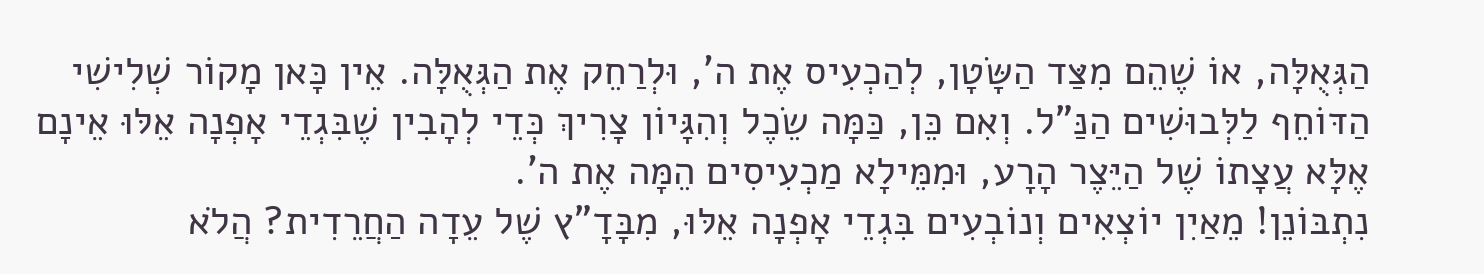הַגְּאֻלָּה, אוֹ שֶׁהֵם מִצַּד הַשָּׂטָן, לְהַכְעִיס אֶת ה', וּלְרַחֵק אֶת הַגְּאֻלָּה. אֵין כָּאן מָקוֹר שְׁלִישִׁי הַדּוֹחֵף לַלְּבוּשִׁים הַנַּ"ל. וְאִם כֵּן, כַּמָּה שֵׂכֶל וְהִגָּיוֹן צָרִיךְ כְּדֵי לְהָבִין שֶׁבִּגְדֵי אָפְנָה אֵלּוּ אֵינָם אֶלָּא עֲצָתוֹ שֶׁל הַיֵּצֶר הָרָע, וּמִמֵּילָא מַכְעִיסִים הֵמָּה אֶת ה'.
נִתְבּוֹנֵן! מֵאַיִן יוֹצְאִים וְנוֹבְעִים בִּגְדֵי אָפְנָה אֵלּוּ, מִבָּדָ"ץ שֶׁל עֵדָה הַחֲרֵדִית? הֲלֹא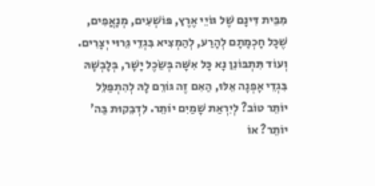מִבֵּית דִּינָם שֶׁל גּוֹיֵי אֶרֶץ, פּוֹשְׁעִים, מְנָאֲפִים, שֶׁכָּל חָכְמָתָם לְהָרַע, לְהַמְצִיא בִּגְדֵי גֵּרוּי יְצָרִים.
וְעוֹד תִּתְבּוֹנֵן נָא כָּל אִשָּׁה בְּשֵׂכֶל יָשָׁר, בְּלָבְשָׁהּ בִּגְדֵי אָפְנָה אֵלּוּ, הַאִם זֶה גּוֹרֵם לָהּ לְהִתְפַּלֵּל יוֹתֵר טוֹב? לְיִרְאַת שָׁמַיִם יוֹתֵר. לִדְבֵקוּת בַּה' יוֹתֵר? אוֹ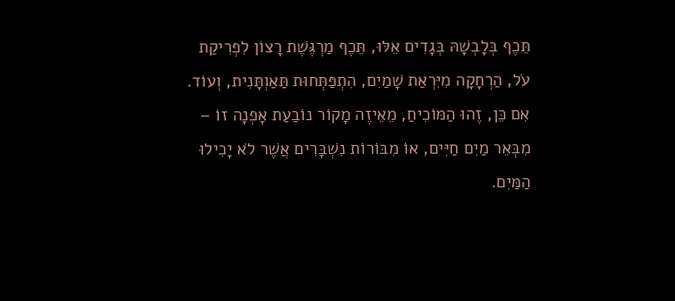תֵּכֶף בְּלָבְשָׁהּ בְּגָדִים אֵלּוּ, תֵּכֶף מַרְגֶּשֶׁת רָצוֹן לִפְרִיקַת עֹל, הַרְחָקָה מִיִּרְאַת שָׁמַיִם, הִתְפַּתְּחוּת תַּאַוְתָּנִית, וְעוֹד. אִם כֵּן, זֶהוּ הַמּוֹכִיחַ, מֵאֵיזֶה מָקוֹר נוֹבַעַת אָפְנָה זוֹ – מִבְּאֵר מַיִם חַיִּים, אוֹ מִבּוֹרוֹת נִשְׁבָּרִים אֲשֶׁר לֹא יָכִילוּ הַמַּיִם.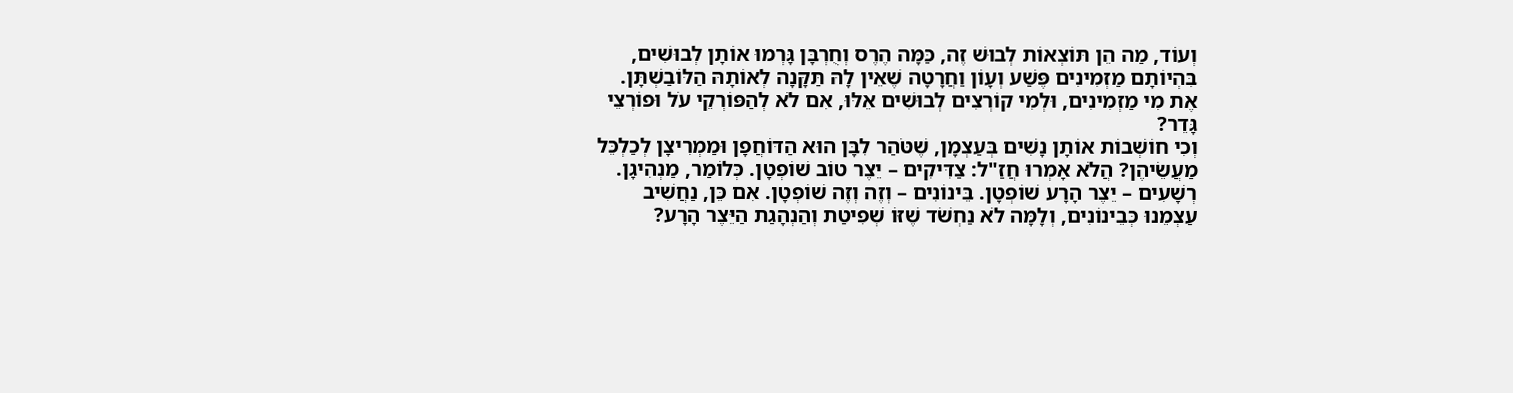וְעוֹד, מַה הֵן תּוֹצְאוֹת לְבוּשׁ זֶה, כַּמָּה הֶרֶס וְחֻרְבָּן גָּרְמוּ אוֹתָן לְבוּשִׁים, בִּהְיוֹתָם מַזְמִינִים פֶּשַׁע וְעָוֹן וַחֲרָטָה שֶׁאֵין לָהּ תַּקָּנָה לְאוֹתָהּ הַלּוֹבַשְׁתָּן.
אֶת מִי מַזְמִינִים, וּלְמִי קוֹרְצִים לְבוּשִׁים אֵלּוּ, אִם לֹא לְהַפּוֹרְקֵי עֹל וּפוֹרְצֵי גָּדֵר?
וְכִי חוֹשְׁבוֹת אוֹתָן נָשִׁים בְּעַצְמָן, שֶׁטֹּהַר לִבָּן הוּא הַדּוֹחֲפָן וּמַמְרִיצָן לְכַלְכֵּל מַעֲשֵׂיהֶן? הֲלֹא אָמְרוּ חֲזַ"ל: צַדִּיקִים – יֵצֶר טוֹב שׁוֹפְטָן. כְּלוֹמַר, מַנְהִיגָן. רְשָׁעִים – יֵצֶר הָרָע שׁוֹפְטָן. בֵּינוֹנִים – וְזֶה וְזֶה שׁוֹפְטָן. אִם כֵּן, נַחֲשִׁיב עַצְמֵנוּ כְּבֵינוֹנִים, וְלָמָּה לֹא נַחְשֹׁד שֶׁזּוֹ שְׁפִיטַת וְהַנְהָגַת הַיֵּצֶר הָרָע?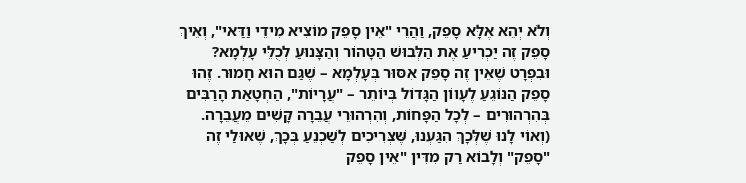וְלֹא יְהֵא אֶלָּא סָפֵק, וַהֲרֵי "אֵין סָפֵק מוֹצִיא מִידֵי וַדַּאי", וְאֵיךְ סָפֵק זֶה יַכְרִיעַ אֶת הַלְּבוּשׁ הַטָּהוֹר וְהַצָּנוּעַ לְכֻלֵּי עָלְמָא?
וּבִפְרָט שֶׁאֵין זֶה סָפֵק אִסּוּר בְּעָלְמָא – שֶׁגַּם הוּא חָמוּר. זֶהוּ סָפֵק הַנּוֹגֵעַ לֶעָווֹן הַגָּדוֹל בְּיוֹתֵר – "עֲרָיוֹת", הַחְטָאַת הָרַבִּים בְּהִרְהוּרִים – לְכָל הַפָּחוֹת, וְהִרְהוּרֵי עֲבֵרָה קָשִׁים מֵעֲבֵרָה.
(וְאוֹי לָנוּ שֶׁלְּכָךְ הִגַּעְנוּ, שֶּׁצְּרִיכִים לְשַׁכְנֵעַ בְּכָךְ, שֶׁאוּלַי זֶה "סָפֵק" וְלָבוֹא רַק מִדִּין "אֵין סָפֵק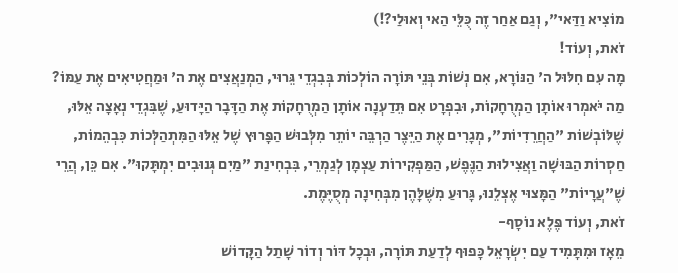מוֹצִיא וַדַּאי", וְגַם אַחַר זֶה כֻּלֵּי הַאי וְאוּלַי?!)
זֹאת, וְעוֹד!
מָה עִם חִלּוּל ה' הַנּוֹרָא, אִם נְשׁוֹת בְּנֵי תּוֹרָה הוֹלְכוֹת בְּבִגְדֵי גֵּרוּי, הַמְנַאֲצִים אֶת ה' וּמַחֲטִיאִים אֶת עַמּוֹ? מַה יֹּאמְרוּ אוֹתָן הַמְרֻחָקוֹת, וּבִפְרָט אִם תֵּדַעְנָה אוֹתָן הַמְרֻחָקוֹת אֶת הַדָּבָר הַיָּדוּעַ, שֶׁבִּגְדֵי נְאָצָה אֵלּוּ, שֶׁלּוֹבְשׁוֹת "הַחֲרֵדִיוֹת", מְגָרִים אֶת הַיֵּצֶר הַרְבֵּה יוֹתֵר מִלְּבוּשׁ הַפָּרוּץ שֶׁל אֵלּוּ הַמִּתְהַלְּכוֹת כִּבְהֵמוֹת, חַסְרוֹת הַבּוּשָׁה וַאֲצִילוּת הַנֶּפֶשׁ, הַמַּפְקִירוֹת עַצְמָן לְגַמְרֵי, בִּבְחִינַת "מַיִם גְּנוּבִים יִמְתָּקוּ". אִם כֵּן, הֲרֵי שֶׁ"עֲרָיוֹת" הַמָּצוּי אֶצְלֵנוּ, גָּרוּעַ מִשֶּׁלָּהֶן מִבְּחִינָה מְסֻיֶּמֶת.
זֹאת, וְעוֹד פֶּלֶא נוֹסָף-
מֵאָז וּמִתָּמִיד עַם יִשְׂרָאֵל כָּפוּף לְדַעַת תּוֹרָה, וּבְכָל דּוֹר וְדוֹר שָׁתַל הַקָּדוֹשׁ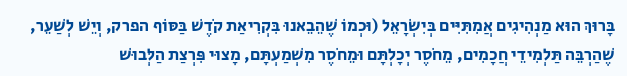בָּרוּךְ הוּא מַנְהִיגִים אֲמִתִּיִּים בְּיִשְׂרָאֵל (וּכְמוֹ שֶׁהֵבֵאנוּ בִּקְרִיאַת קֹדֶשׁ בַּסּוֹף הפרק, וְיֵשׁ לְשַׁעֵר, שֶׁהַרְבֵּה תַּלְמִידֵי חֲכָמִים, מֵחֹסֶר יְכָלְתָּם וּמֵחֹסֶר מִשְׁמַעְתָּם, מָצוּי פִּרְצַת הַלְּבוּשׁ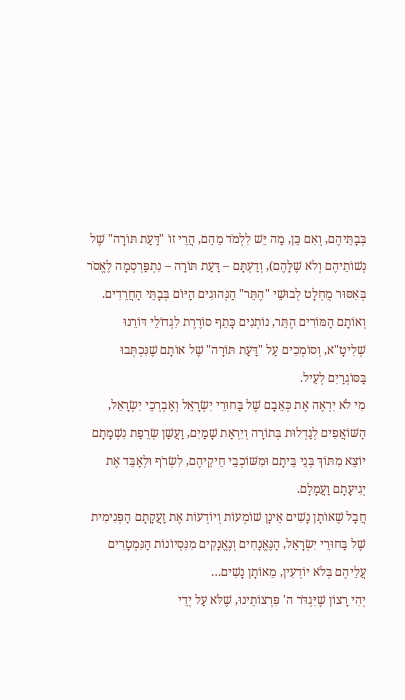בְּבָתֵּיהֶם, וְאִם כֵּן, מַה יֵּשׁ לִלְמֹד מֵהֵם, הֲרֵי זוֹ "דַּעַת תּוֹרָה" שֶׁל נְשׁוֹתֵיהֶם וְלֹא שֶׁלָּהֶם), וְדַעְתָּם – דַּעַת תּוֹרָה – נִתְפַּרְסְמָה לֶאֱסֹר בְּאִסּוּר מֻחְלָט לְבוּשֵׁי "הֶתֵּר" הַנְּהוּגִים הַיּוֹם בְּבָתֵּי הַחֲרֵדִים. וְאוֹתָם הַמּוֹרִים הֶתֵּר, נוֹתְנִים כָּתֵף סוֹרֶרֶת לִגְדוֹלֵי דּוֹרֵנוּ שְׁלִיטָ"א, וְסוֹמְכִים עַל "דַּעַת תּוֹרָה" שֶׁל אוֹתָם שֶׁנִּכְתְּבוּ בַּסּוֹגְרַיִם לְעֵיל.
מִי לֹא יִרְאֶה אֶת כְּאֵבָם שֶׁל בַּחוּרֵי יִשְׂרָאֵל וְאַבְרְכֵי יִשְׂרָאֵל, הַשּׁוֹאֲפִים לְגַדְלוּת בְּתוֹרָה וְיִרְאַת שָׁמַיִם, וַעֲשַׁן שְׂרֵפַת נִשְׁמָתָם יוֹצֵא מִתּוֹךְ בְּנֵי בֵּיתָם וּמִשּׁוֹכְבֵי חֵיקֵיהֶם, לִשְׂרֹף וּלְאַבֵּד אֶת יְגִיעָתָם וַעֲמָלָם.
חֲבָל שֶׁאוֹתָן נָשִׁים אֵינָן שׁוֹמְעוֹת וְיוֹדְעוֹת אֶת זַעֲקָתָם הַפְּנִימִית שֶׁל בַּחוּרֵי יִשְׂרָאֵל, הַנֶּאֱנָחִים וְנֶאֱנָקִים מִנִּסְיוֹנוֹת הַנִּמְטָרִים עֲלֵיהֶם בְּלֹא יוֹדְעִין, מֵאוֹתָן נָשִׁים…
יְהִי רָצוֹן שֶׁיִּגְדֹּר ה' פִּרְצוֹתֵינוּ, שֶׁלֹּא עַל יְדֵי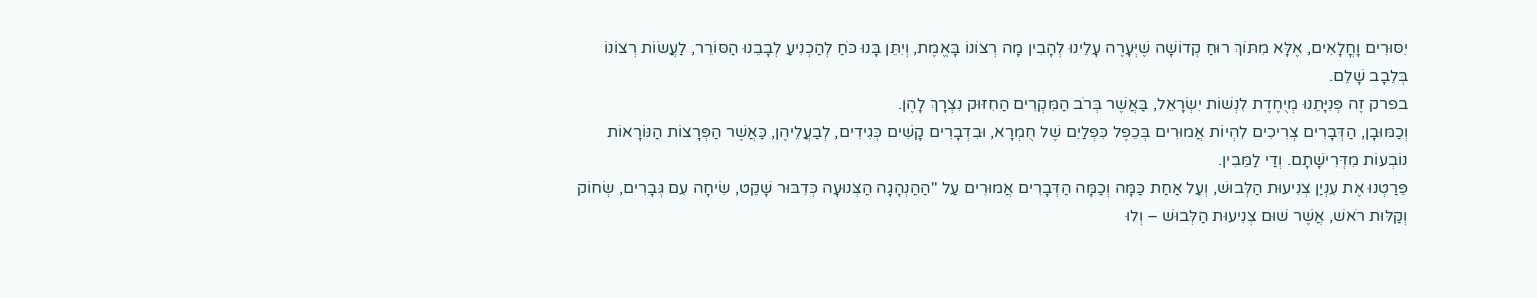יִסּוּרִים וָחֳלָאִים, אֶלָּא מִתּוֹךְ רוּחַ קְדוֹשָׁה שֶׁיְּעָרֶה עָלֵינוּ לְהָבִין מָה רְצוֹנוֹ בָּאֱמֶת, וְיִתֵּן בָּנוּ כֹּחַ לְהַכְנִיעַ לְבָבֵנוּ הַסּוֹרֵר, לַעֲשׂוֹת רְצוֹנוֹ בְּלֵבָב שָׁלֵם.
בפרק זֶה פְּנִיָּתֵנוּ מְיֻחֶדֶת לִנְשׁוֹת יִשְׂרָאֵל, בַּאֲשֶׁר בְּרֹב הַמִּקְרִים הַחִזּוּק נִצְרָךְ לָהֶן.
וְכַמּוּבָן, הַדְּבָרִים צְרִיכִים לִהְיוֹת אֲמוּרִים בְּכֵפֶל כִּפְלַיִם שֶׁל חֻמְרָא, וּבִדְבָרִים קָשִׁים כְּגִידִים, לְבַעֲלֵיהֶן, כַּאֲשֶׁר הַפְּרָצוֹת הַנּוֹרָאוֹת נוֹבְעוֹת מִדְּרִישָׁתָם. וְדַי לַמֵּבִין.
פֵּרַטְנוּ אֶת עִנְיַן צְנִיעוּת הַלְּבוּשׁ, וְעַל אַחַת כַּמָּה וְכַמָּה הַדְּבָרִים אֲמוּרִים עַל "הַהַנְהָגָה הַצְּנוּעָה כְּדִבּוּר שָׁקֵט, שִׂיחָה עִם גְּבָרִים, שְׂחוֹק וְקַלּוּת רֹאשׁ, אֲשֶׁר שׁוּם צְנִיעוּת הַלְּבוּשׁ – וְלוּ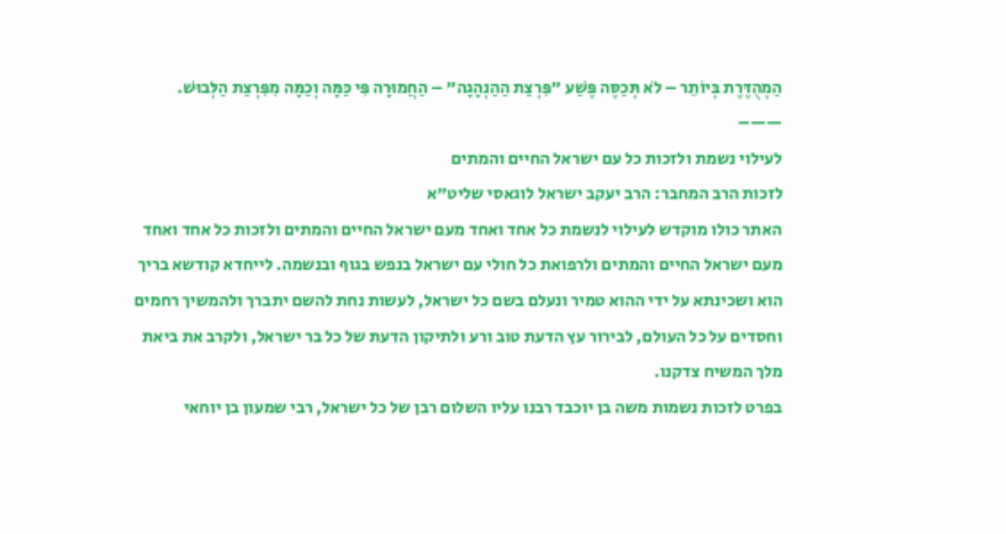הַמְהֻדֶּרֶת בְּיוֹתֵר – לֹא תְּכַסֶּה פֶּשַׁע "פִּרְצַת הַהַנְהָגָה" – הַחֲמוּרָה פִּי כַּמָּה וְכַמָּה מִפִּרְצַת הַלְּבוּשׁ.
——–
לעילוי נשמת ולזכות כל עם ישראל החיים והמתים
לזכות הרב המחבר: הרב יעקב ישראל לוגאסי שליט"א
האתר כולו מוקדש לעילוי לנשמת כל אחד ואחד מעם ישראל החיים והמתים ולזכות כל אחד ואחד מעם ישראל החיים והמתים ולרפואת כל חולי עם ישראל בנפש בגוף ובנשמה. לייחדא קודשא בריך הוא ושכינתא על ידי ההוא טמיר ונעלם בשם כל ישראל, לעשות נחת להשם יתברך ולהמשיך רחמים וחסדים על כל העולם, לבירור עץ הדעת טוב ורע ולתיקון הדעת של כל בר ישראל, ולקרב את ביאת מלך המשיח צדקנו.
בפרט לזכות נשמות משה בן יוכבד רבנו עליו השלום רבן של כל ישראל, רבי שמעון בן יוחאי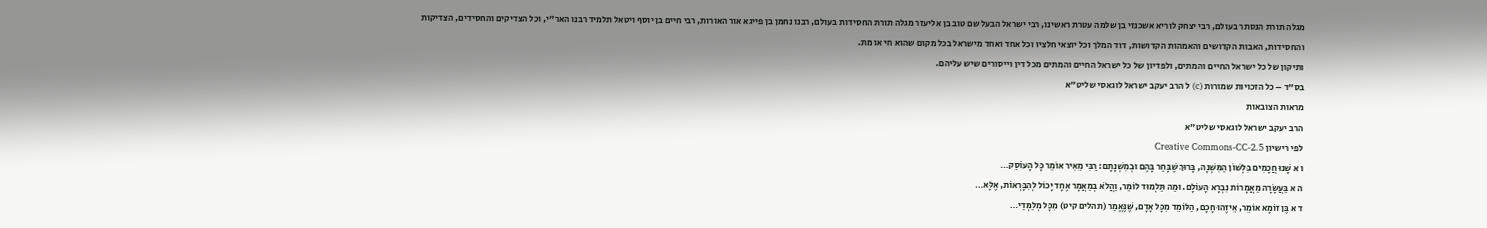מגלה תורת הנסתר בעולם, רבי יצחק לוריא אשכנזי בן שלמה עטרת ראשינו, רבי ישראל הבעל שם טוב בן אליעזר מגלה תורת החסידות בעולם, רבנו נחמן בן פייגא אור האורות, רבי חיים בן יוסף ויטאל תלמיד רבנו האר"י, וכל הצדיקים והחסידים, הצדיקות והחסידות, האבות הקדושים והאמהות הקדושות, דוד המלך וכל יוצאי חלציו וכל אחד ואחד מישראל בכל מקום שהוא חי או מת.
ותיקון של כל ישראל החיים והמתים, ולפדיון של כל ישראל החיים והמתים מכל דין וייסורים שיש עליהם.
בס"ד – כל הזכויות שמורות (c) ל הרב יעקב ישראל לוגאסי שליט"א
מראות הצובאות
הרב יעקב ישראל לוגאסי שליט"א
לפי רישיון Creative Commons-CC-2.5
ו א שָׁנוּ חֲכָמִים בִּלְשׁוֹן הַמִּשְׁנָה, בָּרוּךְ שֶׁבָּחַר בָּהֶם וּבְמִשְׁנָתָם: רַבִּי מֵאִיר אוֹמֵר כָּל הָעוֹסֵק…
ה א בַּעֲשָׂרָה מַאֲמָרוֹת נִבְרָא הָעוֹלָם. וּמַה תַּלְמוּד לוֹמַר, וַהֲלֹא בְמַאֲמָר אֶחָד יָכוֹל לְהִבָּרְאוֹת, אֶלָּא…
ד א בֶּן זוֹמָא אוֹמֵר, אֵיזֶהוּ חָכָם, הַלּוֹמֵד מִכָּל אָדָם, שֶׁנֶּאֱמַר (תהלים קיט) מִכָּל מְלַמְּדַי…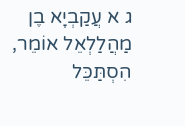ג א עֲקַבְיָא בֶן מַהֲלַלְאֵל אוֹמֵר, הִסְתַּכֵּל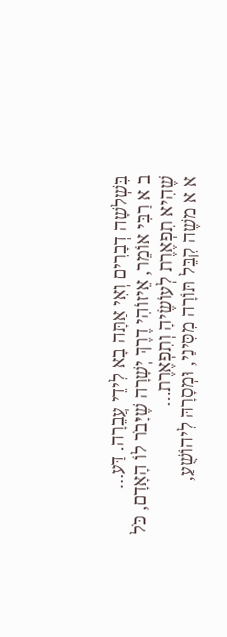בִּשְׁלשָׁה דְבָרִים וְאִי אַתָּה בָא לִידֵי עֲבֵרָה. דַּע…
ב א רַבִּי אוֹמֵר, אֵיזוֹהִי דֶרֶךְ יְשָׁרָה שֶׁיָּבֹר לוֹ הָאָדָם, כֹּל שֶׁהִיא תִפְאֶרֶת לְעוֹשֶׂיהָ וְתִפְאֶרֶת…
א א משֶׁה קִבֵּל תּוֹרָה מִסִּינַי, וּמְסָרָהּ לִיהוֹשֻׁעַ,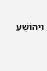וִיהוֹשֻׁעַ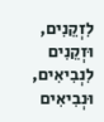לִזְקֵנִים, וּזְקֵנִים לִנְבִיאִים, וּנְבִיאִים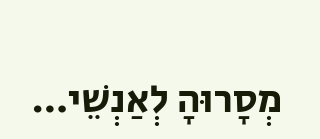מְסָרוּהָ לְאַנְשֵׁי…